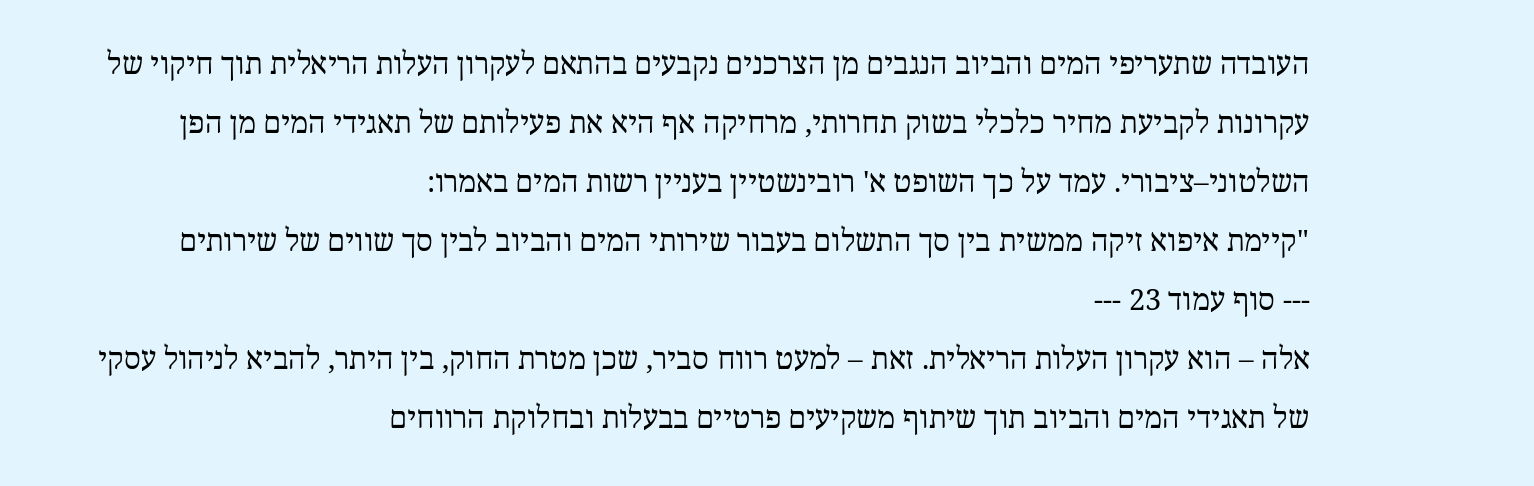העובדה שתעריפי המים והביוב הנגבים מן הצרכנים נקבעים בהתאם לעקרון העלות הריאלית תוך חיקוי של עקרונות לקביעת מחיר כלכלי בשוק תחרותי, מרחיקה אף היא את פעילותם של תאגידי המים מן הפן השלטוני–ציבורי. עמד על כך השופט א' רובינשטיין בעניין רשות המים באמרו:
"קיימת איפוא זיקה ממשית בין סך התשלום בעבור שירותי המים והביוב לבין סך שווים של שירותים
--- סוף עמוד 23 ---
אלה – הוא עקרון העלות הריאלית. זאת – למעט רווח סביר, שכן מטרת החוק, בין היתר, להביא לניהול עסקי של תאגידי המים והביוב תוך שיתוף משקיעים פרטיים בבעלות ובחלוקת הרווחים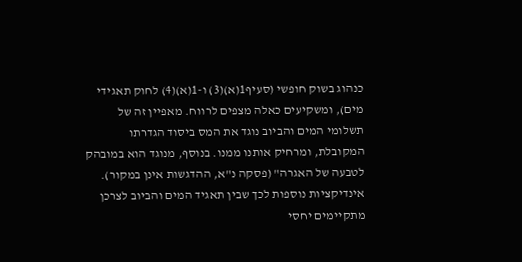כנהוג בשוק חופשי (סעיף1(א)(3) ו-1(א)(4) לחוק תאגידי מים), ומשקיעים כאלה מצפים לרווח. מאפיין זה של תשלומי המים והביוב נוגד את המס ביסוד הגדרתו המקובלת, ומרחיק אותנו ממנו. בנוסף, מנוגד הוא במובהק לטבעה של האגרה" (פסקה נ"א, ההדגשות אינן במקור).
אינדיקציות נוספות לכך שבין תאגיד המים והביוב לצרכן מתקיימים יחסי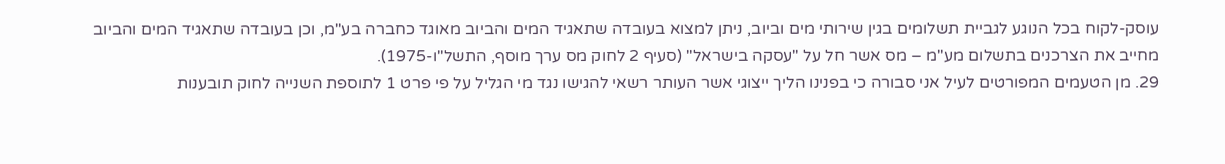עוסק-לקוח בכל הנוגע לגביית תשלומים בגין שירותי מים וביוב, ניתן למצוא בעובדה שתאגיד המים והביוב מאוגד כחברה בע"מ, וכן בעובדה שתאגיד המים והביוב מחייב את הצרכנים בתשלום מע"מ – מס אשר חל על "עסקה בישראל" (סעיף 2 לחוק מס ערך מוסף, התשל"ו-1975).
29. מן הטעמים המפורטים לעיל אני סבורה כי בפנינו הליך ייצוגי אשר העותר רשאי להגישו נגד מי הגליל על פי פרט 1 לתוספת השנייה לחוק תובענות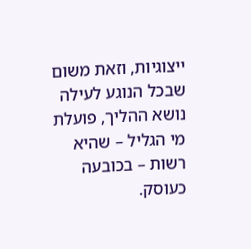ייצוגיות, וזאת משום שבכל הנוגע לעילה נושא ההליך, פועלת מי הגליל – שהיא רשות – בכובעה כעוסק.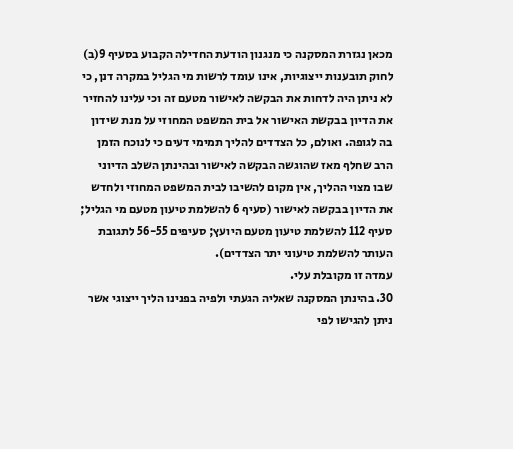מכאן נגזרת המסקנה כי מנגנון הודעת החדילה הקבוע בסעיף 9(ב) לחוק תובענות ייצוגיות, אינו עומד לרשות מי הגליל במקרה דנן, כי לא ניתן היה לדחות את הבקשה לאישור מטעם זה וכי עלינו להחזיר את הדיון בבקשת האישור אל בית המשפט המחוזי על מנת שידון בה לגופה. ואולם, כל הצדדים להליך תמימי דעים כי לנוכח הזמן הרב שחלף מאז שהוגשה הבקשה לאישור ובהינתן השלב הדיוני שבו מצוי ההליך, אין מקום להשיבו לבית המשפט המחוזי ולחדש את הדיון בבקשה לאישור (סעיף 6 להשלמת טיעון מטעם מי הגליל; סעיף 112 להשלמת טיעון מטעם היועץ; סעיפים 56-55 לתגובת העותר להשלמת טיעוני יתר הצדדים).
עמדה זו מקובלת עלי.
30. בהינתן המסקנה שאליה הגעתי ולפיה בפנינו הליך ייצוגי אשר ניתן להגישו לפי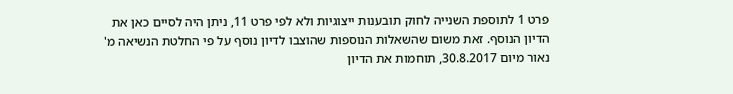פרט 1 לתוספת השנייה לחוק תובענות ייצוגיות ולא לפי פרט 11, ניתן היה לסיים כאן את הדיון הנוסף. זאת משום שהשאלות הנוספות שהוצבו לדיון נוסף על פי החלטת הנשיאה מ' נאור מיום 30.8.2017, תוחמות את הדיון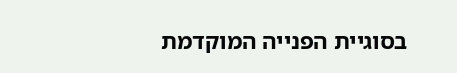בסוגיית הפנייה המוקדמת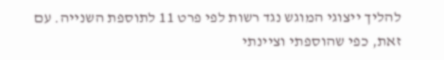להליך ייצוגי המוגש נגד רשות לפי פרט 11 לתוספת השנייה. עם זאת, כפי שהוספתי וציינתי